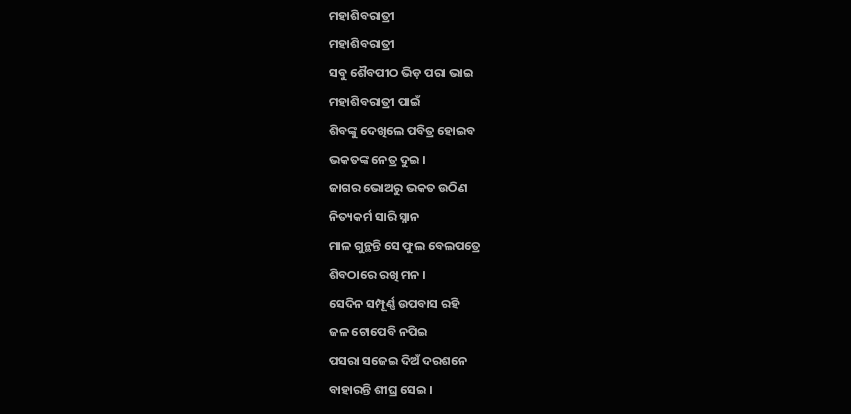ମହାଶିବରାତ୍ରୀ
ମହାଶିବରାତ୍ରୀ
ସବୁ ଶୈବପୀଠ ଭିଡ଼ ପରା ଭାଇ
ମହାଶିବରାତ୍ରୀ ପାଇଁ
ଶିବଙ୍କୁ ଦେଖିଲେ ପବିତ୍ର ହୋଇବ
ଭକତଙ୍କ ନେତ୍ର ଦୁଇ ।
ଜାଗର ଭୋଅରୁ ଭକତ ଉଠିଣ
ନିତ୍ୟକର୍ମ ସାରି ସ୍ନାନ
ମାଳ ଗୁନ୍ଥନ୍ତି ସେ ଫୁଲ ବେଲପତ୍ରେ
ଶିବଠାରେ ରଖି ମନ ।
ସେଦିନ ସମ୍ପୂର୍ଣ୍ଣ ଉପବାସ ରହି
ଜଳ ଟୋପେବି ନପିଇ
ପସରା ସଜେଇ ଦିଅଁ ଦରଶନେ
ବାହାରନ୍ତି ଶୀଘ୍ର ସେଇ ।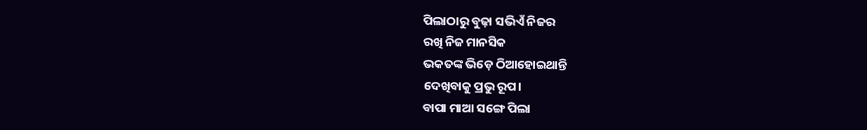ପିଲାଠାରୁ ବୁଢ଼ା ସଭିଏଁ ନିଜର
ରଖି ନିଜ ମାନସିକ
ଭକତଙ୍କ ଭିଡ଼େ ଠିଆହୋଇଥାନ୍ତି
ଦେଖିବାକୁ ପ୍ରଭୁ ରୂପ।
ବାପା ମାଆ ସଙ୍ଗେ ପିଲା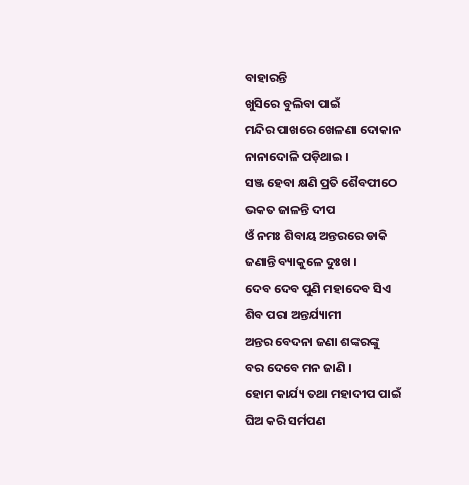ବାହାରନ୍ତି
ଖୁସିରେ ବୁଲିବା ପାଇଁ
ମନ୍ଦିର ପାଖରେ ଖେଳଣା ଦୋକାନ
ନାନାଦୋଳି ପଡ଼ିଥାଇ ।
ସଞ୍ଜ ହେବା କ୍ଷଣି ପ୍ରତି ଶୈବପୀଠେ
ଭକତ ଜାଳନ୍ତି ଦୀପ
ଓଁ ନମଃ ଶିବାୟ ଅନ୍ତରରେ ଡାକି
ଜଣାନ୍ତି ବ୍ୟାକୁଳେ ଦୁଃଖ ।
ଦେବ ଦେବ ପୁଣି ମହାଦେବ ସିଏ
ଶିବ ପରା ଅନ୍ତର୍ଯ୍ୟାମୀ
ଅନ୍ତର ବେଦନା ଜଣା ଶଙ୍କରଙ୍କୁ
ବର ଦେବେ ମନ ଜାଣି ।
ହୋମ କାର୍ଯ୍ୟ ତଥା ମହାଦୀପ ପାଇଁ
ଘିଅ କରି ସର୍ମପଣ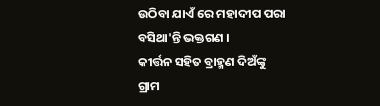ଉଠିବା ଯାଏଁ ରେ ମହାଦୀପ ପରା
ବସିଥା'ନ୍ତି ଭକ୍ତଗଣ ।
କୀର୍ତ୍ତନ ସହିତ ବ୍ରାହ୍ମଣ ଦିଅଁଙ୍କୁ
ଗ୍ରାମ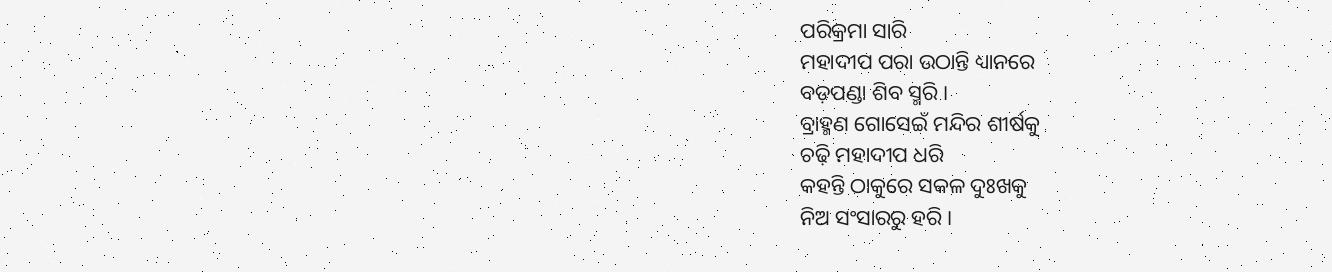ପରିକ୍ରମା ସାରି
ମହାଦୀପ ପରା ଉଠାନ୍ତି ଧ୍ୟାନରେ
ବଡ଼ପଣ୍ଡା ଶିବ ସ୍ମରି ।
ବ୍ରାହ୍ମଣ ଗୋସେଇଁ ମନ୍ଦିର ଶୀର୍ଷକୁ
ଚଢ଼ି ମହାଦୀପ ଧରି
କହନ୍ତି ଠାକୁରେ ସକଳ ଦୁଃଖକୁ
ନିଅ ସଂସାରରୁ ହରି ।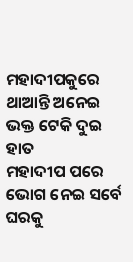ମହାଦୀପକୁରେ ଥାଆନ୍ତି ଅନେଇ
ଭକ୍ତ ଟେକି ଦୁଇ ହାତ
ମହାଦୀପ ପରେ ଭୋଗ ନେଇ ସର୍ବେ
ଘରକୁ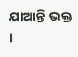ଯାଆନ୍ତି ଭକ୍ତ ।